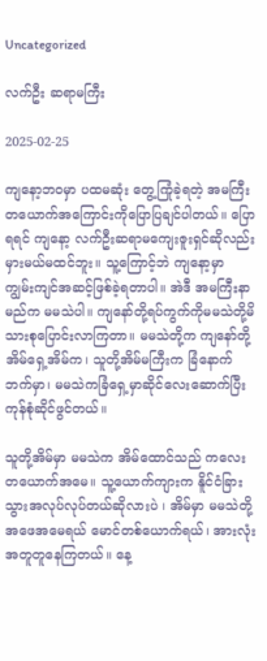Uncategorized

လက်ဦး ဆရာမကြီး

2025-02-25

ကျနော့ဘဝမှာ ပထမဆုံး တွေ့ကြုံခဲ့ရတဲ့ အမကြီး တယောက်အကြောင်းကိုပြောပြချင်ပါတယ်။ ပြောရရင် ကျနော့ လက်ဦးဆရာမကျေးဇူးရှင်ဆိုလည်း မှားမယ်မထင်ဘူး။ သူ့ကြောင့်ဘဲ ကျနော့မှာ ကျွမ်းကျင်အဆင့်ဖြစ်ခဲ့ရတာပါ။ အဲဒီ အမကြီးနာမည်က မမသဲပါ။ ကျနော်တို့ရပ်ကွက်ကိုမမသဲတို့မိသားစုပြောင်းလာကြတာ။ မမသဲတို့က ကျနော်တို့ အိမ်ရှေ့အိမ်က၊ သူတို့အိမ်မကြီးက ခြံနောက်ဘက်မှာ၊ မမသဲကခြံရှေ့မှာဆိုင်လေးဆောက်ပြီးကုန်စုံဆိုင်ဖွင်တယ်။

သူတို့အိမ်မှာ မမသဲက အိမ်ထောင်သည် ကလေးတယောက်အမေ။ သူ့ယောက်ကျားက နိူင်ငံခြားသွားအလုပ်လုပ်တယ်ဆိုလားပဲ ၊ အိမ်မှာ မမသဲတို့ အဖေအမေရယ် မောင်တစ်ယောက်ရယ်၊ အားလုံး အတူတူနေကြတယ်။ နေ့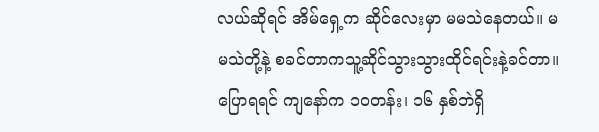လယ်ဆိုရင် အိမ်ရှေ့က ဆိုင်လေးမှာ မမသဲနေတယ်။ မမသဲတို့နဲ့ စခင်တာကသူ့ဆိုင်သွားသွားထိုင်ရင်းနဲ့ခင်တာ။ပြောရရင် ကျနော်က ၁၀တန်း၊ ၁၆ နှစ်ဘဲရှိ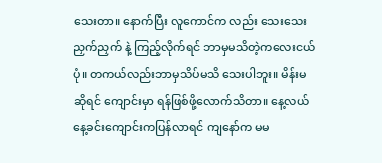သေးတာ။ နောက်ပြီး လူကောင်က လည်း သေးသေးညှက်ညှက် နဲ့ ကြည့်လိုက်ရင် ဘာမှမသိတဲ့ကလေးငယ်ပုံ။ တကယ်လည်းဘာမှသိပ်မသိ သေးပါဘူး။ မိန်းမဆိုရင် ကျောင်းမှာ ရန်ဖြစ်ဖို့လောက်သိတာ။ နေ့လယ်နေ့ခင်းကျောင်းကပြန်လာရင် ကျနော်က မမ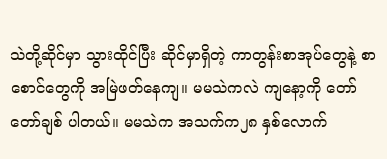သဲတို့ဆိုင်မှာ သွားထိုင်ပြီး ဆိုင်မှာရှိတဲ့ ကာတွန်းစာအုပ်တွေနဲ့ စာစောင်တွေကို အမြဲဖတ်နေကျ။ မမသဲကလဲ ကျနော့ကို တော်တော်ချစ် ပါတယ်။ မမသဲက အသက်က၂၈ နှစ်လောက်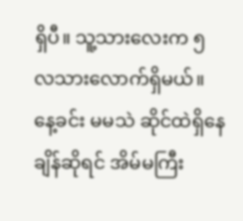ရှိပီ။ သူ့သားလေးက ၅ လသားလောက်ရှိမယ်။ နေ့ခင်း မမသဲ ဆိုင်ထဲရှိနေချိန်ဆိုရင် အိမ်မကြီး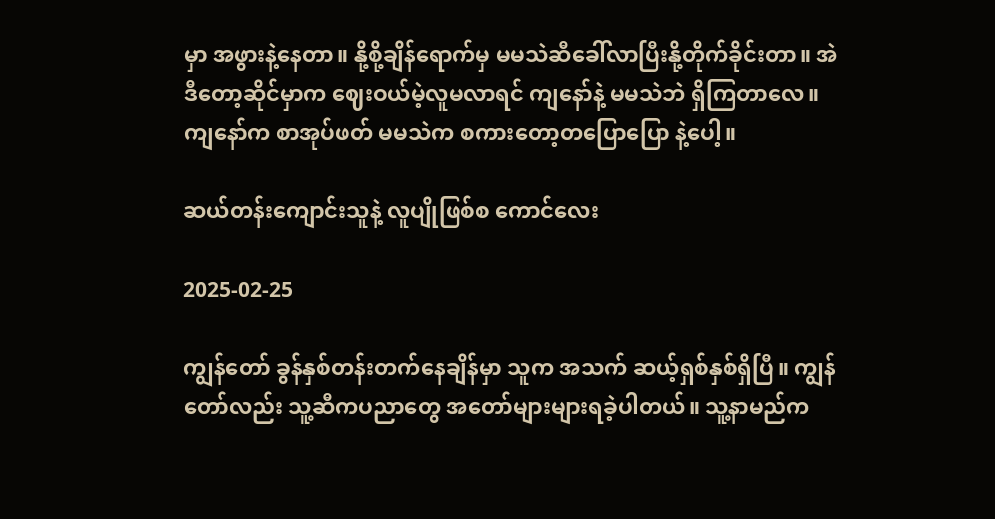မှာ အဖွားနဲ့နေတာ။ နို့စို့ချိန်ရောက်မှ မမသဲဆီခေါ်လာပြီးနို့တိုက်ခိုင်းတာ။ အဲဒီတော့ဆိုင်မှာက ဈေးဝယ်မဲ့လူမလာရင် ကျနော်နဲ့ မမသဲဘဲ ရှိကြတာလေ။ ကျနော်က စာအုပ်ဖတ် မမသဲက စကားတော့တပြောပြော နဲ့ပေါ့။

ဆယ်တန်းကျောင်းသူနဲ့ လူပျိုဖြစ်စ ကောင်လေး

2025-02-25

ကျွန်တော် ခွန်နှစ်တန်းတက်နေချိန်မှာ သူက အသက် ဆယ့်ရှစ်နှစ်ရှိပြီ။ ကျွန်တော်လည်း သူ့ဆီကပညာတွေ အတော်များများရခဲ့ပါတယ်။ သူ့နာမည်က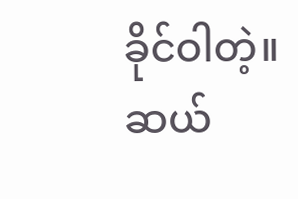ခိုင်ဝါတဲ့။ ဆယ်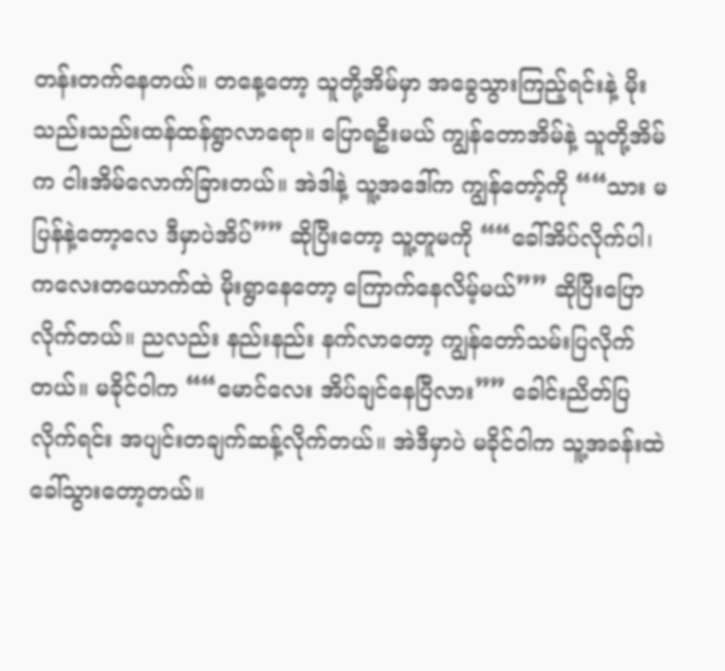တန်းတက်နေတယ်။ တနေ့တော့ သူတို့အိမ်မှာ အခွေသွားကြည့်ရင်းနဲ့ မိုးသည်းသည်းထန်ထန်ရွာလာရော။ ပြောရဦးမယ် ကျွန်တောအိမ်နဲ့ သူတို့အိမ်က ငါးအိမ်လောက်ခြားတယ်။ အဲဒါနဲ့ သူ့အဒေါ်က ကျွန်တော့်ကို ““သား မပြန်နဲ့တော့လေ ဒီမှာပဲအိပ်”” ဆိုပြီးတော့ သူ့တူမကို ““ခေါ်အိပ်လိုက်ပါ၊ ကလေးတယောက်ထဲ မိုးရွာနေတော့ ကြောက်နေလိမ့်မယ်”” ဆိုပြီးပြောလိုက်တယ်။ ညလည်း နည်းနည်း နက်လာတော့ ကျွန်တော်သမ်းပြလိုက်တယ်။ မခိုင်ဝါက ““မောင်လေး အိပ်ချင်နေပြီလား”” ခေါင်းညိတ်ပြလိုက်ရင်း အပျင်းတချက်ဆန့်လိုက်တယ်။ အဲဒီမှာပဲ မခိုင်ဝါက သူ့အခန်းထဲ ခေါ်သွားတော့တယ်။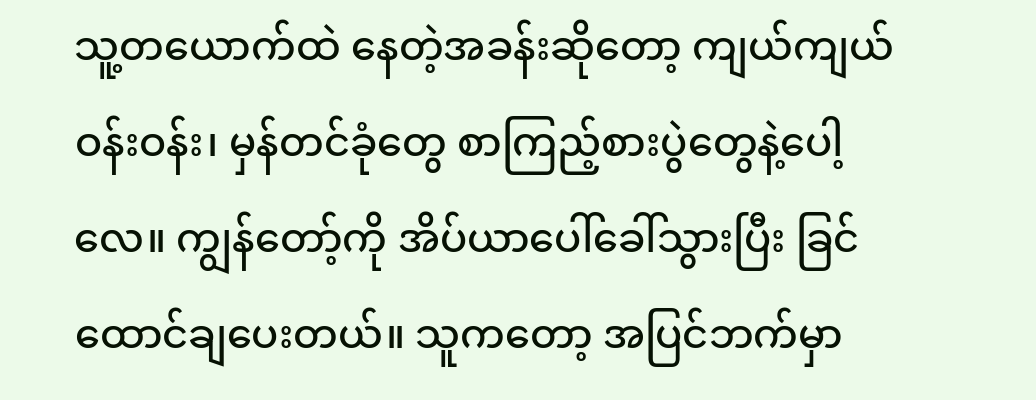သူ့တယောက်ထဲ နေတဲ့အခန်းဆိုတော့ ကျယ်ကျယ်ဝန်းဝန်း၊ မှန်တင်ခုံတွေ စာကြည့်စားပွဲတွေနဲ့ပေါ့လေ။ ကျွန်တော့်ကို အိပ်ယာပေါ်ခေါ်သွားပြီး ခြင်ထောင်ချပေးတယ်။ သူကတော့ အပြင်ဘက်မှာ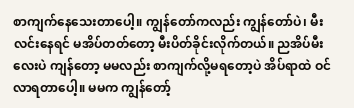စာကျက်နေသေးတာပေါ့။ ကျွန်တော်ကလည်း ကျွန်တော်ပဲ၊ မီးလင်းနေရင် မအိပ်တတ်တော့ မီးပိတ်ခိုင်းလိုက်တယ်။ ညအိပ်မီးလေးပဲ ကျန်တော့ မမလည်း စာကျက်လို့မရတော့ပဲ အိပ်ရာထဲ ဝင်လာရတာပေါ့။ မမက ကျွန်တော့်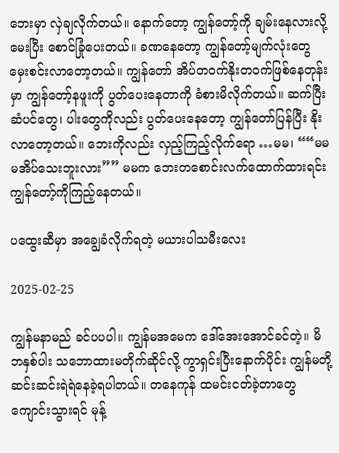ဘေးမှာ လှဲချလိုက်တယ်။ နောက်တော့ ကျွန်တော့်ကို ချမ်းနေလားလို့မေးပြီး စောင်ခြုံပေးတယ်။ ခဏနေတော့ ကျွန်တော့်မျက်လုံးတွေ မှေးစင်းလာတော့တယ်။ ကျွန်တော် အိပ်တဝက်နိုးတဝက်ဖြစ်နေတုန်းမှာ ကျွန်တော့်နဖူးကို ပွတ်ပေးနေတာကို ခံစားမိလိုက်တယ်။ ဆက်ပြီး ဆံပင်တွေ၊ ပါးတွေကိုလည်း ပွတ်ပေးနေတော့ ကျွန်တော်ပြန်ပြီး နိုးလာတော့တယ်။ ဘေးကိုလည်း လှည့်ကြည့်လိုက်ရော …မမ၊ ““မမ မအိပ်သေးဘူးလား”” မမက ဘေးတစောင်းလက်ထောက်ထားရင်း ကျွန်တော့်ကိုကြည့်နေတယ်။

ပထွေးဆီမှာ အချွေခံလိုက်ရတဲ့ မယားပါသမီးလေး

2025-02-25

ကျွန်မနာမည် ခင်ပပပါ။ ကျွန်မအမေက ဒေါ်အေးအောင်ခင်တဲ့။ မိဘနှစ်ပါး သဘောထားမတိုက်ဆိုင်လို့ ကွာရှင်းပြီးနောက်ပိုင်း ကျွန်မတို့ ဆင်းဆင်းရဲရဲနေခဲ့ရပါတယ်။ တနေကုန် ထမင်းငတ်ခဲ့တာတွေ ကျောင်းသွားရင် မုန့်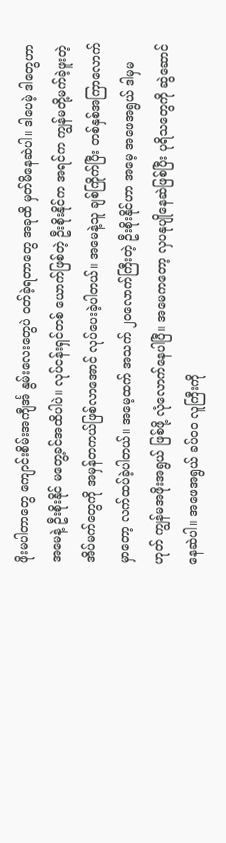ဖိုးမပါတာတွေ ကျောင်းစိမ်းအကျီင်္အ နွမ်းလေးတွေပဲ ဝတ်ခဲ့ရတာတွေ အခုထိ မှတ်မိနေဆဲပါ။ ဒါပေမဲ့ ဒါတွေဟာ အမေနဲ့ ဦးစိုးနိုင် မတွေ့ခင်အထိပါပဲ။ လုပ်ငန်းရှင်တစ် ယောက်ဖြစ်တဲ့ ဦးစိုးနိုင်က အရင်က ကျွန်မတို့မက်ခဲ့ဖူးတဲ့ အိပ်မက်တွေကို အမှန်တကယ်ဖြစ်လာအောင် လုပ်ပေးခဲ့ပါတယ်။ အမေနဲ့သူ ချစ်ကြိုက်ပြီး တစ်နှစ်အကြာလောက်မှာတော့ လက်ထပ်ခဲ့ပါတယ်။ အမေ့ထက် အသက် ၂၀လောက်ကြီးတဲ့ ဦးစိုးနိုင်ဟာ အမေ့ အဖေအရွယ် ဒါမှမဟုတ် ကျွန်မအဖိုးအရွယ် ဖြစ်ဖို့ လုံလောက်နေပါပြီ။ အမေကတော့ လှပနုပျိုနေဆဲဖြစ်ပြီး ပုရိသတွေကို ဆွဲဆောင်နေဆဲပါ။ အဖေအရွယ် ခပ်ဝဝ လူကြီးကို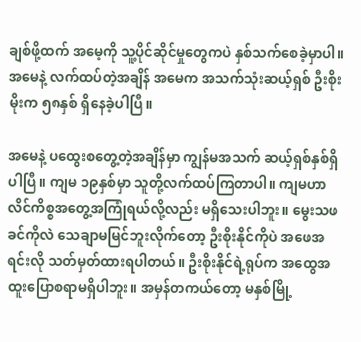ချစ်ဖို့ထက် အမေ့ကို သူ့ပိုင်ဆိုင်မှုတွေကပဲ နှစ်သက်စေခဲ့မှာပါ။ အမေနဲ့ လက်ထပ်တဲ့အချိန် အမေက အသက်သုံးဆယ့်ရှစ် ဦးစိုးမိုးက ၅၈နှစ် ရှိနေခဲ့ပါပြီ။

အမေနဲ့ ပထွေးစတွေ့တဲ့အချိန်မှာ ကျွန်မအသက် ဆယ့်ရှစ်နှစ်ရှိပါပြီ။ ကျမ ၁၉နှစ်မှာ သူတို့လက်ထပ်ကြတာပါ။ ကျမဟာ လိင်ကိစ္စအတွေ့အကြုံရယ်လို့လည်း မရှိသေးပါဘူး။ မွေးသဖခင်ကိုလဲ သေချာမမြင်ဘူးလိုက်တော့ ဦးစိုးနိုင်ကိုပဲ အဖေအရင်းလို သတ်မှတ်ထားရပါတယ်။ ဦးစိုးနိုင်ရဲ့ရုပ်က အထွေအထူးပြောစရာမရှိပါဘူး။ အမှန်တကယ်တော့ မနှစ်မြို့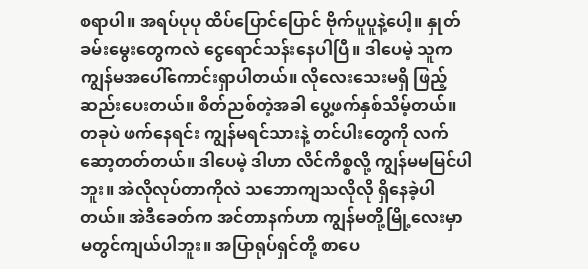စရာပါ။ အရပ်ပုပု ထိပ်ပြောင်ပြောင် ဗိုက်ပူပူနဲ့ပေါ့။ နှုတ်ခမ်းမွေးတွေကလဲ ငွေရောင်သန်းနေပါပြီ။ ဒါပေမဲ့ သူက ကျွန်မအပေါ်ကောင်းရှာပါတယ်။ လိုလေးသေးမရှိ ဖြည့်ဆည်းပေးတယ်။ စိတ်ညစ်တဲ့အခါ ပွေ့ဖက်နှစ်သိမ့်တယ်။ တခုပဲ ဖက်နေရင်း ကျွန်မရင်သားနဲ့ တင်ပါးတွေကို လက်ဆော့တတ်တယ်။ ဒါပေမဲ့ ဒါဟာ လိင်ကိစ္စလို့ ကျွန်မမမြင်ပါဘူး။ အဲလိုလုပ်တာကိုလဲ သဘောကျသလိုလို ရှိနေခဲ့ပါတယ်။ အဲဒီခေတ်က အင်တာနက်ဟာ ကျွန်မတို့မြို့လေးမှာ မတွင်ကျယ်ပါဘူး။ အပြာရုပ်ရှင်တို့ စာပေ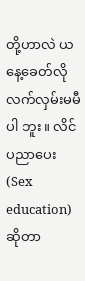တို့ဟာလဲ ယနေ့ခေတ်လို လက်လှမ်းမမီပါ ဘူး။ လိင်ပညာပေး (Sex education) ဆိုတာ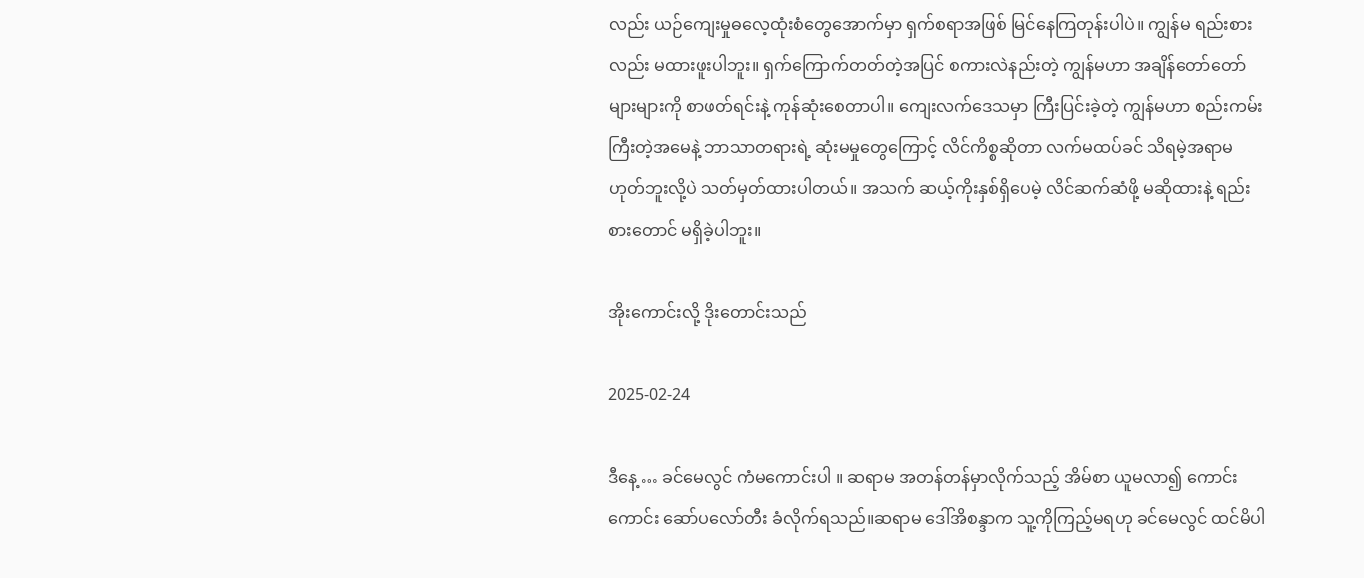လည်း ယဉ်ကျေးမှုဓလေ့ထုံးစံတွေအောက်မှာ ရှက်စရာအဖြစ် မြင်နေကြတုန်းပါပဲ။ ကျွန်မ ရည်းစားလည်း မထားဖူးပါဘူး။ ရှက်ကြောက်တတ်တဲ့အပြင် စကားလဲနည်းတဲ့ ကျွန်မဟာ အချိန်တော်တော်များများကို စာဖတ်ရင်းနဲ့ ကုန်ဆုံးစေတာပါ။ ကျေးလက်ဒေသမှာ ကြီးပြင်းခဲ့တဲ့ ကျွန်မဟာ စည်းကမ်းကြီးတဲ့အမေနဲ့ ဘာသာတရားရဲ့ ဆုံးမမှုတွေကြောင့် လိင်ကိစ္စဆိုတာ လက်မထပ်ခင် သိရမဲ့အရာမဟုတ်ဘူးလို့ပဲ သတ်မှတ်ထားပါတယ်။ အသက် ဆယ့်ကိုးနှစ်ရှိပေမဲ့ လိင်ဆက်ဆံဖို့ မဆိုထားနဲ့ ရည်းစားတောင် မရှိခဲ့ပါဘူး။

အိုးကောင်းလို့ ဒိုးတောင်းသည်

2025-02-24

ဒီနေ့ … ခင်မေလွင် ကံမကောင်းပါ ။ ဆရာမ အတန်တန်မှာလိုက်သည့် အိမ်စာ ယူမလာ၍ ကောင်းကောင်း ဆော်ပလော်တီး ခံလိုက်ရသည်။ဆရာမ ဒေါ်အိစန္ဒာက သူ့ကိုကြည့်မရဟု ခင်မေလွင် ထင်မိပါ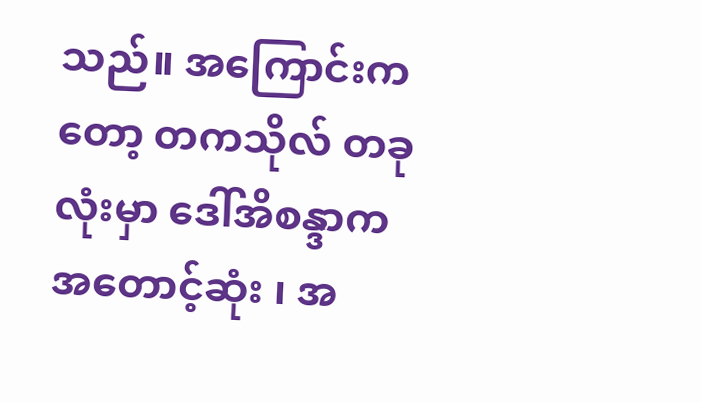သည်။ အကြောင်းကတော့ တကသိုလ် တခုလုံးမှာ ဒေါ်အိစန္ဒာက အတောင့်ဆုံး ၊ အ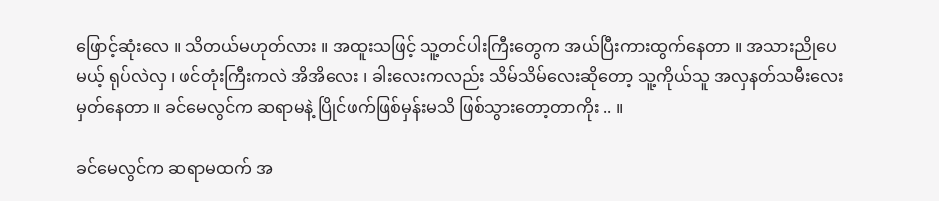ဖြောင့်ဆုံးလေ ။ သိတယ်မဟုတ်လား ။ အထူးသဖြင့် သူ့တင်ပါးကြီးတွေက အယ်ပြီးကားထွက်နေတာ ။ အသားညိုပေမယ့် ရုပ်လဲလှ ၊ ဖင်တုံးကြီးကလဲ အိအိလေး ၊ ခါးလေးကလည်း သိမ်သိမ်လေးဆိုတော့ သူ့ကိုယ်သူ အလှနတ်သမီးလေး မှတ်နေတာ ။ ခင်မေလွင်က ဆရာမနဲ့ ပြိုင်ဖက်ဖြစ်မှန်းမသိ ဖြစ်သွားတော့တာကိုး .. ။

ခင်မေလွင်က ဆရာမထက် အ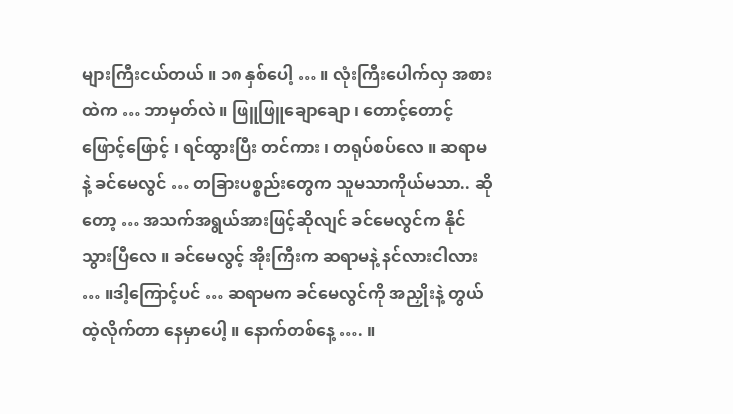များကြီးငယ်တယ် ။ ၁၈ နှစ်ပေါ့ … ။ လုံးကြီးပေါက်လှ အစားထဲက … ဘာမှတ်လဲ ။ ဖြူဖြူချောချော ၊ တောင့်တောင့်ဖြောင့်ဖြောင့် ၊ ရင်ထွားပြီး တင်ကား ၊ တရုပ်စပ်လေ ။ ဆရာမနဲ့ ခင်မေလွင် … တခြားပစ္စည်းတွေက သူမသာကိုယ်မသာ.. ဆိုတော့ … အသက်အရွယ်အားဖြင့်ဆိုလျင် ခင်မေလွင်က နိုင်သွားပြီလေ ။ ခင်မေလွင့် အိုးကြီးက ဆရာမနဲ့ နင်လားငါလား … ။ဒါ့ကြောင့်ပင် … ဆရာမက ခင်မေလွင်ကို အညှိုးနဲ့ တွယ်ထဲ့လိုက်တာ နေမှာပေါ့ ။ နောက်တစ်နေ့ …. ။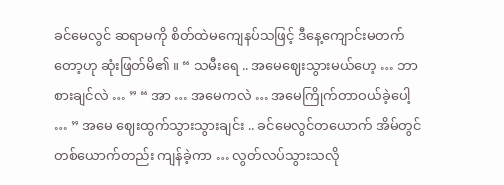ခင်မေလွင် ဆရာမကို စိတ်ထဲမကျေနပ်သဖြင့် ဒီနေ့ကျောင်းမတက်တော့ဟု ဆုံးဖြတ်မိ၏ ။ “ သမီးရေ .. အမေဈေးသွားမယ်ဟေ့ … ဘာစားချင်လဲ … ” “ အာ … အမေကလဲ … အမေကြိုက်တာဝယ်ခဲ့ပေါ့ … ” အမေ ဈေးထွက်သွားသွားချင်း .. ခင်မေလွင်တယောက် အိမ်တွင်တစ်ယောက်တည်း ကျန်ခဲ့ကာ … လွတ်လပ်သွားသလို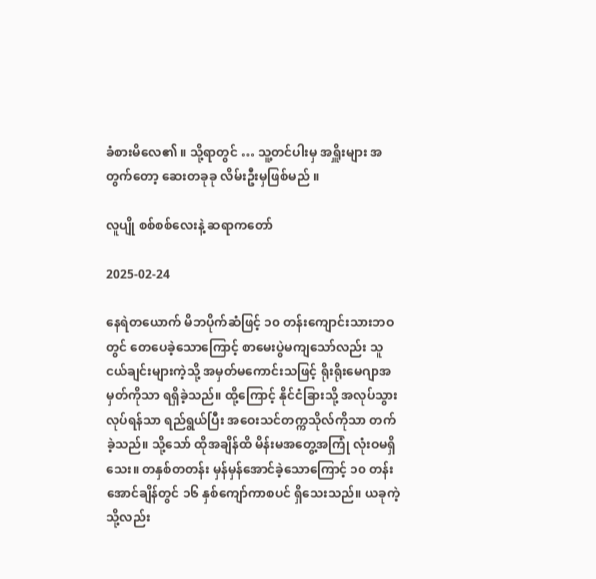ခံစားမိလေ၏ ။ သို့ရာတွင် … သူ့တင်ပါးမှ အရှိူးများ အတွက်တော့ ဆေးတခုခု လိမ်းဦးမှဖြစ်မည် ။

လူပျို စစ်စစ်လေးနဲ့ ဆရာကတော်

2025-02-24

နေရဲတယောက် မိဘပိုက်ဆံဖြင့် ၁၀ တန်းကျောင်းသားဘဝတွင် တေပေခဲ့သောကြောင့် စာမေးပွဲမကျသော်လည်း သူငယ်ချင်းများကဲ့သို့ အမှတ်မကောင်းသဖြင့် ရိုးရိုးမေဂျာအမှတ်ကိုသာ ရရှိခဲ့သည်။ ထို့ကြောင့် နိုင်ငံခြားသို့ အလုပ်သွားလုပ်ရန်သာ ရည်ရွယ်ပြီး အဝေးသင်တက္ကသိုလ်ကိုသာ တက်ခဲ့သည်။ သို့သော် ထိုအချိန်ထိ မိန်းမအတွေ့အကြုံ လုံးဝမရှိသေး။ တနှစ်တတန်း မှန်မှန်အောင်ခဲ့သောကြောင့် ၁၀ တန်းအောင်ချိန်တွင် ၁၆ နှစ်ကျော်ကာစပင် ရှိသေးသည်။ ယခုကဲ့သို့လည်း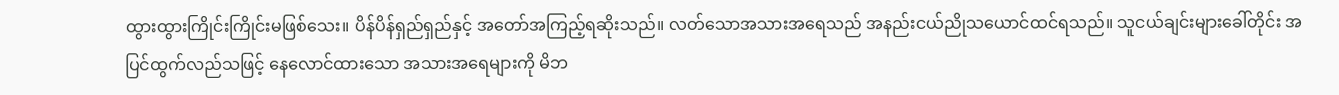ထွားထွားကြိုင်းကြိုင်းမဖြစ်သေး။ ပိန်ပိန်ရှည်ရှည်နှင့် အတော်အကြည့်ရဆိုးသည်။ လတ်သောအသားအရေသည် အနည်းငယ်ညိုသယောင်ထင်ရသည်။ သူငယ်ချင်းများခေါ်တိုင်း အပြင်ထွက်လည်သဖြင့် နေလောင်ထားသော အသားအရေများကို မိဘ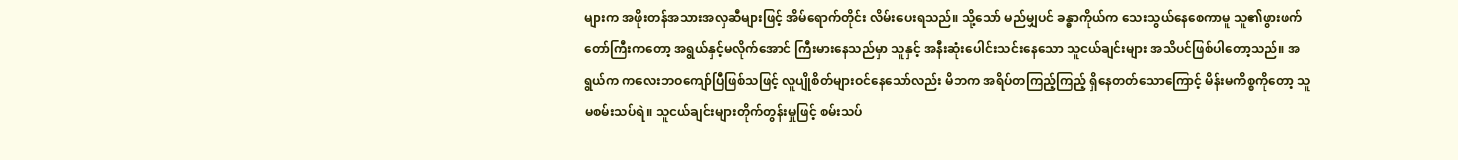များက အဖိုးတန်အသားအလှဆီများဖြင့် အိမ်ရောက်တိုင်း လိမ်းပေးရသည်။ သို့သော် မည်မျှပင် ခန္ဓာကိုယ်က သေးသွယ်နေစေကာမူ သူ၏ဖွားဖက်တော်ကြီးကတော့ အရွယ်နှင့်မလိုက်အောင် ကြီးမားနေသည်မှာ သူနှင့် အနီးဆုံးပေါင်းသင်းနေသော သူငယ်ချင်းများ အသိပင်ဖြစ်ပါတော့သည်။ အရွယ်က ကလေးဘဝကျော်ပြီဖြစ်သဖြင့် လူပျိုစိတ်များဝင်နေသော်လည်း မိဘက အရိပ်တကြည့်ကြည့် ရှိနေတတ်သောကြောင့် မိန်းမကိစ္စကိုတော့ သူမစမ်းသပ်ရဲ။ သူငယ်ချင်းများတိုက်တွန်းမှုဖြင့် စမ်းသပ်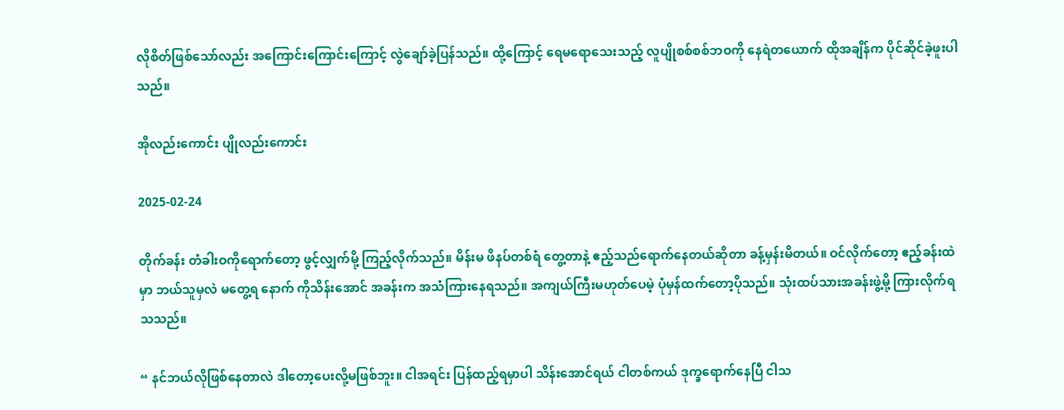လိုစိတ်ဖြစ်သော်လည်း အကြောင်းကြောင်းကြောင့် လွဲချော်ခဲ့ပြန်သည်။ ထို့ကြောင့် ရေမရောသေးသည့် လူပျိုစစ်စစ်ဘဝကို နေရဲတယောက် ထိုအချိန်က ပိုင်ဆိုင်ခဲ့ဖူးပါသည်။

အိုလည်းကောင်း ပျိုလည်းကောင်း

2025-02-24

တိုက်ခန်း တံခါးဝကိုရောက်တော့ ဖွင့်လျှက်မို့ ကြည့်လိုက်သည်။ မိန်းမ ဖိနပ်တစ်ရံ တွေ့တာနဲ့ ဧည့်သည်ရောက်နေတယ်ဆိုတာ ခန့်မှန်းမိတယ်။ ဝင်လိုက်တော့ ဧည့်ခန်းထဲမှာ ဘယ်သူမှလဲ မတွေ့ရ နောက် ကိုသိန်းအောင် အခန်းက အသံကြားနေရသည်။ အကျယ်ကြီးမဟုတ်ပေမဲ့ ပုံမှန်ထက်တော့ပိုသည်။ သုံးထပ်သားအခန်းဖွဲ့မို့ ကြားလိုက်ရသသည်။

“ နင်ဘယ်လိုဖြစ်နေတာလဲ ဒါတော့ပေးလို့မဖြစ်ဘူး။ ငါအရင်း ပြန်ထည့်ရမှာပါ သိန်းအောင်ရယ် ငါတစ်ကယ် ဒုက္ခရောက်နေပြီ ငါသ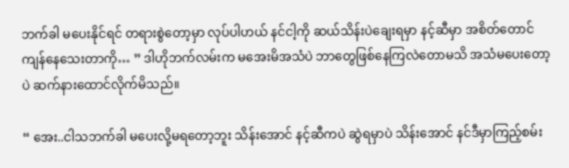ဘက်ခါ မပေးနိုင်ရင် တရားစွဲတော့မှာ လုပ်ပါဟယ် နင်ငါ့ကို ဆယ်သိန်းပဲချေးရမှာ နင့်ဆီမှာ အစိတ်တောင် ကျန်နေသေးတာကို… ” ဒါဟိုဘက်လမ်းက မအေးမိအသံပဲ ဘာတွေဖြစ်နေကြလဲတောမသိ အသံမပေးတော့ပဲ ဆက်နားထောင်လိုက်မိသည်။

“ အေး..ငါသဘက်ခါ မပေးလို့မရတော့ဘူး သိန်းအောင် နင့်ဆီကပဲ ဆွဲရမှာပဲ သိန်းအောင် နင်ဒီမှာကြည့်စမ်း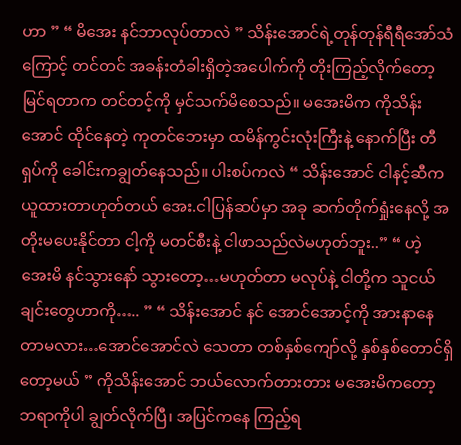ဟာ ” “ မိအေး နင်ဘာလုပ်တာလဲ ” သိန်းအောင်ရဲ့တုန်တုန်ရီရီအော်သံကြောင့် တင်တင် အခန်းတံခါးရှိတဲ့အပေါက်ကို တိုးကြည့်လိုက်တော့ မြင်ရတာက တင်တင့်ကို မှင်သက်မိစေသည်။ မအေးမိက ကိုသိန်းအောင် ထိုင်နေတဲ့ ကုတင်ဘေးမှာ ထမိန်ကွင်းလုံးကြီးနဲ့ နောက်ပြီး တီရှပ်ကို ခေါင်းကချွတ်နေသည်။ ပါးစပ်ကလဲ “ သိန်းအောင် ငါနင့်ဆီက ယူထားတာဟုတ်တယ် အေး.ငါပြန်ဆပ်မှာ အခု ဆက်တိုက်ရှုံးနေလို့ အတိုးမပေးနိုင်တာ ငါ့ကို မတင်စီးနဲ့ ငါဖာသည်လဲမဟုတ်ဘူး..” “ ဟဲ့ အေးမိ နင်သွားနော် သွားတော့…မဟုတ်တာ မလုပ်နဲ့ ငါတို့က သူငယ်ချင်းတွေဟာကို….. ” “ သိန်းအောင် နင် အောင်အောင့်ကို အားနာနေတာမလား…အောင်အောင်လဲ သေတာ တစ်နှစ်ကျော်လို့ နှစ်နှစ်တောင်ရှိတော့မယ် ” ကိုသိန်းအောင် ဘယ်လောက်တားတား မအေးမိကတော့ ဘရာကိုပါ ချွတ်လိုက်ပြီ၊ အပြင်ကနေ ကြည့်ရ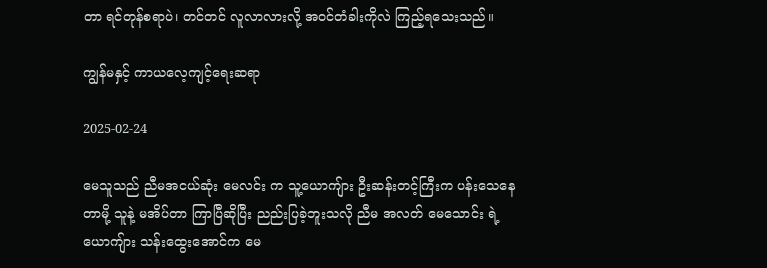တာ ရင်တုန်စရာပဲ၊ တင်တင် လူလာလားလို့ အဝင်တံခါးကိုလဲ ကြည့်ရသေးသည်။

ကျွန်မနှင့် ကာယလေ့ကျင့်ရေးဆရာ

2025-02-24

မေသူသည် ညီမအငယ်ဆုံး မေလင်း က သူ့ယောကျ်ား ဦးဆန်းတင့်ကြီးက ပန်းသေနေတာမို့ သူနဲ့ မအိပ်တာ ကြာပြီဆိုပြီး ညည်းပြခဲ့ဘူးသလို ညီမ အလတ် မေသောင်း ရဲ့ ယောကျ်ား သန်းထွေးအောင်က မေ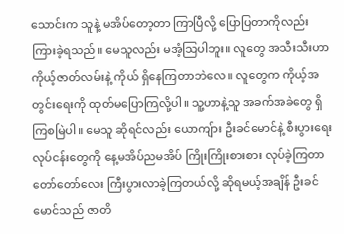သောင်းက သူနဲ့ မအိပ်တော့တာ ကြာပြီလို့ ပြောပြတာကိုလည်း ကြားခဲ့ရသည်။ မေသူလည်း မအံ့သြပါဘူး။ လူတွေ အသီးသီးဟာ ကိုယ့်ဇာတ်လမ်းနဲ့ ကိုယ် ရှိနေကြတာဘဲလေ။ လူတွေက ကိုယ့်အတွင်းရေးကို ထုတ်မပြောကြလို့ပါ။ သူ့ဟာနဲ့သူ အခက်အခဲတွေ ရှိကြစမြဲပါ။ မေသူ ဆိုရင်လည်း ယောကျ်ား ဦးခင်မောင်နဲ့ စီးပွားရေးလုပ်ငန်းတွေကို နေ့မအိပ်ညမအိပ် ကြိုးကြိုးစားစား လုပ်ခဲ့ကြတာ တော်တော်လေး ကြီးပွားလာခဲ့ကြတယ်လို့ ဆိုရမယ့်အချိန် ဦးခင်မောင်သည် ဇာတိ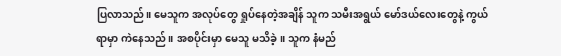ပြလာသည်။ မေသူက အလုပ်တွေ ရှုပ်နေတဲ့အချိန် သူက သမီးအရွယ် မော်ဒယ်လေးတွေနဲ့ ကွယ်ရာမှာ ကဲနေသည်။ အစပိုင်းမှာ မေသူ မသိခဲ့။ သူက နံမည်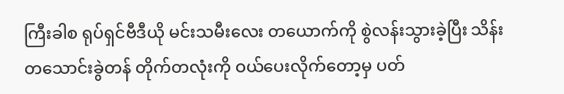ကြီးခါစ ရုပ်ရှင်ဗီဒီယို မင်းသမီးလေး တယောက်ကို စွဲလန်းသွားခဲ့ပြီး သိန်းတသောင်းခွဲတန် တိုက်တလုံးကို ဝယ်ပေးလိုက်တော့မှ ပတ်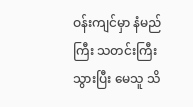ဝန်းကျင်မှာ နံမည်ကြီး သတင်းကြီးသွားပြီး မေသူ သိ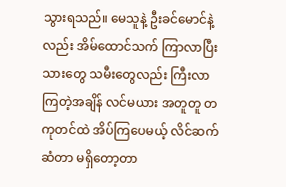သွားရသည်။ မေသူနဲ့ ဦးခင်မောင်နဲ့လည်း အိမ်ထောင်သက် ကြာလာပြီး သားတွေ သမီးတွေလည်း ကြီးလာကြတဲ့အချိန် လင်မယား အတူတူ တကုတင်ထဲ အိပ်ကြပေမယ့် လိင်ဆက်ဆံတာ မရှိတော့တာ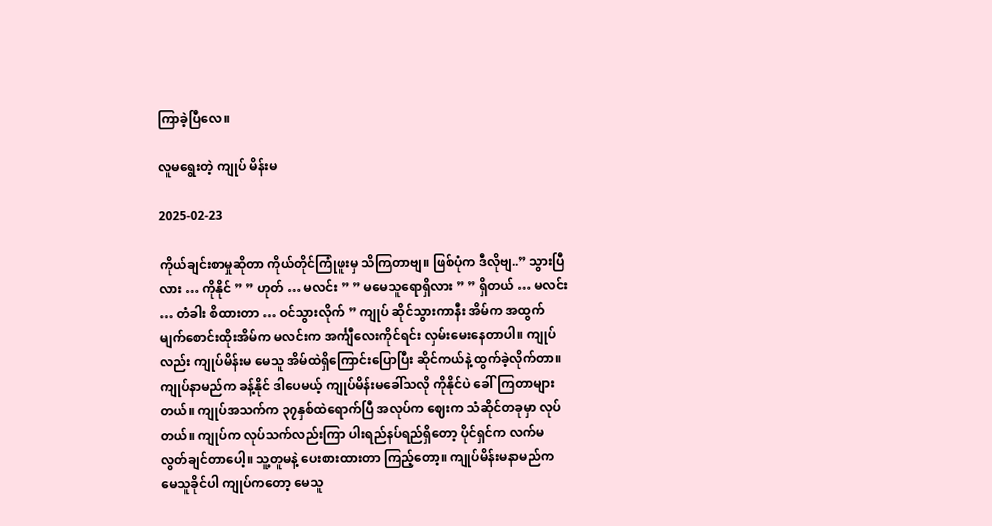ကြာခဲ့ပြီလေ။

လူမရွေးတဲ့ ကျုပ် မိန်းမ

2025-02-23

ကိုယ်ချင်းစာမှုဆိုတာ ကိုယ်တိုင်ကြုံဖူးမှ သိကြတာဗျ။ ဖြစ်ပုံက ဒီလိုဗျ..” သွားပြီလား … ကိုနိုင် ” ” ဟုတ် … မလင်း ” ” မမေသူရောရှိလား ” ” ရှိတယ် … မလင်း … တံခါး စိထားတာ … ဝင်သွားလိုက် ” ကျုပ် ဆိုင်သွားကာနီး အိမ်က အထွက် မျက်စောင်းထိုးအိမ်က မလင်းက အင်္ကျီလေးကိုင်ရင်း လှမ်းမေးနေတာပါ။ ကျုပ်လည်း ကျုပ်မိန်းမ မေသူ အိမ်ထဲရှိကြောင်းပြောပြီး ဆိုင်ကယ်နဲ့ ထွက်ခဲ့လိုက်တာ။ ကျုပ်နာမည်က ခန့်နိုင် ဒါပေမယ့် ကျုပ်မိန်းမခေါ်သလို ကိုနိုင်ပဲ ခေါ်ကြတာများတယ်။ ကျုပ်အသက်က ၃၇နှစ်ထဲရောက်ပြီ အလုပ်က ဈေးက သံဆိုင်တခုမှာ လုပ်တယ်။ ကျုပ်က လုပ်သက်လည်းကြာ ပါးရည်နပ်ရည်ရှိတော့ ပိုင်ရှင်က လက်မလွတ်ချင်တာပေါ့။ သူ့တူမနဲ့ ပေးစားထားတာ ကြည့်တော့။ ကျုပ်မိန်းမနာမည်က မေသူခိုင်ပါ ကျုပ်ကတော့ မေသူ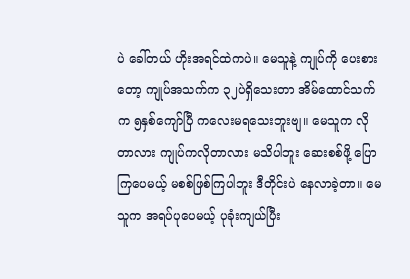ပဲ ခေါ်တယ် ဟိုးအရင်ထဲကပဲ။ မေသူနဲ့ ကျုပ်ကို ပေးစားတော့ ကျုပ်အသက်က ၃၂ပဲရှိသေးတာ အိမ်ထောင်သက်က ၅နှစ်ကျော်ပြီ ကလေးမရသေးဘူးဗျ။ မေသူက လိုတာလား ကျုပ်ကလိုတာလား မသိပါဘူး ဆေးစစ်ဖို့ ပြောကြပေမယ့် မစစ်ဖြစ်ကြပါဘူး ဒီတိုင်းပဲ နေလာခဲ့တာ။ မေသူက အရပ်ပုပေမယ့် ပုခုံးကျယ်ပြီး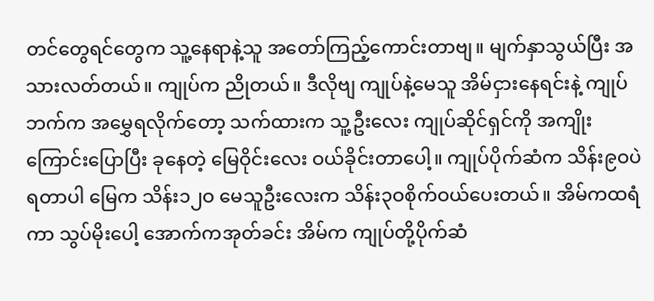တင်တွေရင်တွေက သူ့နေရာနဲ့သူ အတော်ကြည့်ကောင်းတာဗျ။ မျက်နှာသွယ်ပြီး အသားလတ်တယ်။ ကျုပ်က ညိုတယ်။ ဒီလိုဗျ ကျုပ်နဲ့မေသူ အိမ်ငှားနေရင်းနဲ့ ကျုပ်ဘက်က အမွှေရလိုက်တော့ သက်ထားက သူ့ဦးလေး ကျုပ်ဆိုင်ရှင်ကို အကျိုးကြောင်းပြောပြီး ခုနေတဲ့ မြေဝိုင်းလေး ဝယ်ခိုင်းတာပေါ့။ ကျုပ်ပိုက်ဆံက သိန်း၉ဝပဲရတာပါ မြေက သိန်း၁၂ဝ မေသူဦးလေးက သိန်း၃ဝစိုက်ဝယ်ပေးတယ်။ အိမ်ကထရံကာ သွပ်မိုးပေါ့ အောက်ကအုတ်ခင်း အိမ်က ကျုပ်တို့ပိုက်ဆံ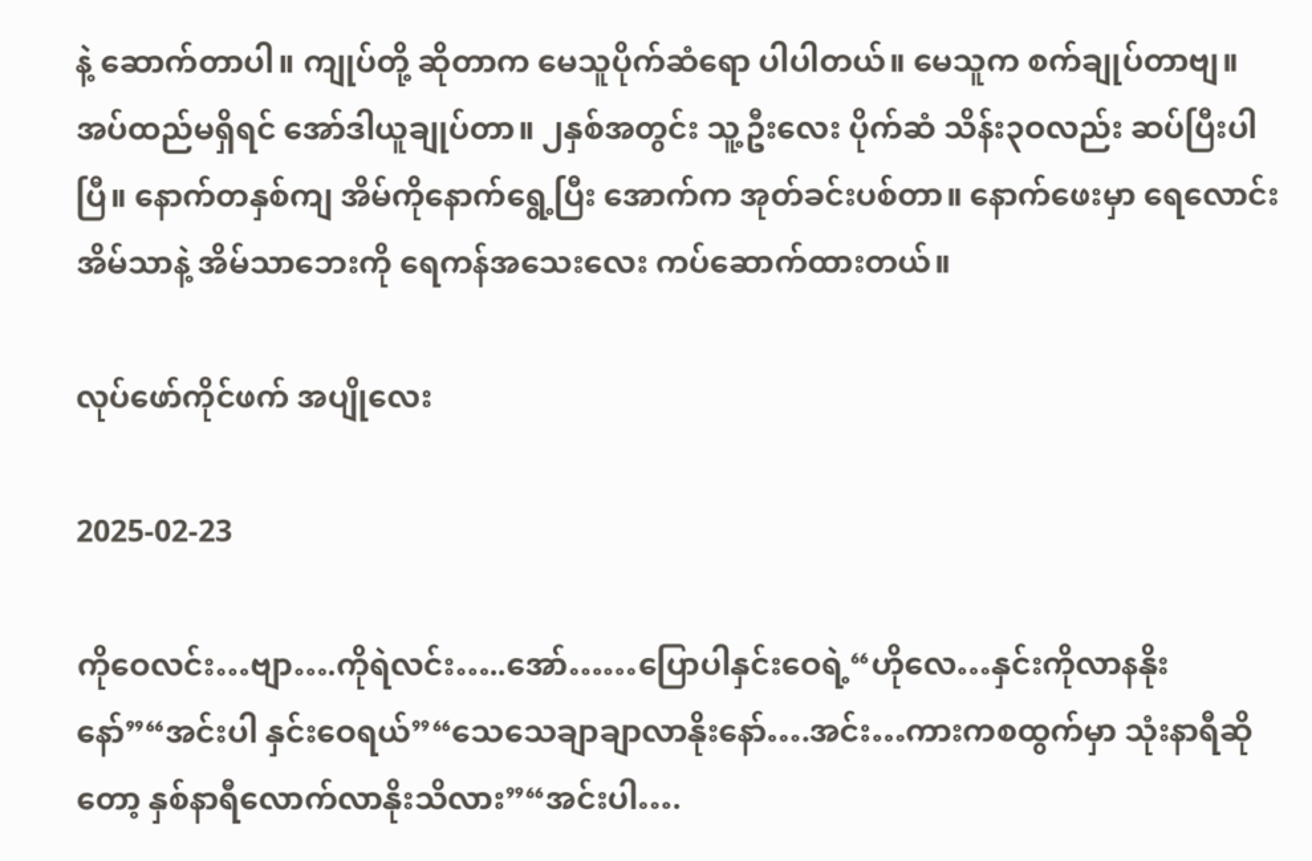နဲ့ ဆောက်တာပါ။ ကျုပ်တို့ ဆိုတာက မေသူပိုက်ဆံရော ပါပါတယ်။ မေသူက စက်ချုပ်တာဗျ။ အပ်ထည်မရှိရင် အော်ဒါယူချုပ်တာ။ ၂နှစ်အတွင်း သူ့ဦးလေး ပိုက်ဆံ သိန်း၃ဝလည်း ဆပ်ပြီးပါပြီ။ နောက်တနှစ်ကျ အိမ်ကိုနောက်ရွေ့ပြီး အောက်က အုတ်ခင်းပစ်တာ။ နောက်ဖေးမှာ ရေလောင်းအိမ်သာနဲ့ အိမ်သာဘေးကို ရေကန်အသေးလေး ကပ်ဆောက်ထားတယ်။

လုပ်ဖော်ကိုင်ဖက် အ‌ပျိုလေး

2025-02-23

ကိုဝေလင်း…ဗျာ….ကိုရဲလင်း…..အော်……ပြောပါနှင်းဝေရဲ့“ဟိုလေ…နှင်းကိုလာနနိုးနော်”“အင်းပါ နှင်းဝေရယ်”“သေသေချာချာလာနိုးနော်….အင်း…ကားကစထွက်မှာ သုံးနာရီဆိုတော့ နှစ်နာရီလောက်လာနိုးသိလား”“အင်းပါ….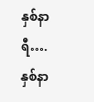နှစ်နာရီ….နှစ်နာ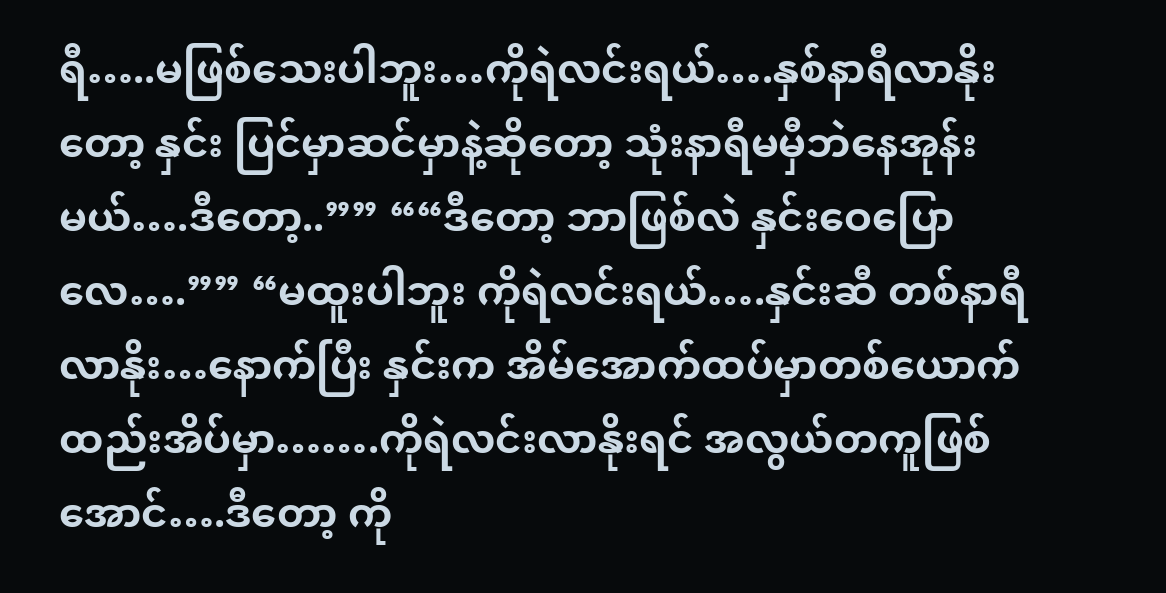ရီ…..မဖြစ်သေးပါဘူး…ကိုရဲလင်းရယ်….နှစ်နာရီလာနိုးတော့ နှင်း ပြင်မှာဆင်မှာနဲ့ဆိုတော့ သုံးနာရီမမှီဘဲနေအုန်းမယ်….ဒီတော့..”” ““ဒီတော့ ဘာဖြစ်လဲ နှင်းဝေပြောလေ….”” “မထူးပါဘူး ကိုရဲလင်းရယ်….နှင်းဆီ တစ်နာရီလာနိုး…နောက်ပြီး နှင်းက အိမ်အောက်ထပ်မှာတစ်ယောက်ထည်းအိပ်မှာ…….ကိုရဲလင်းလာနိုးရင် အလွယ်တကူဖြစ်အောင်….ဒီတော့ ကို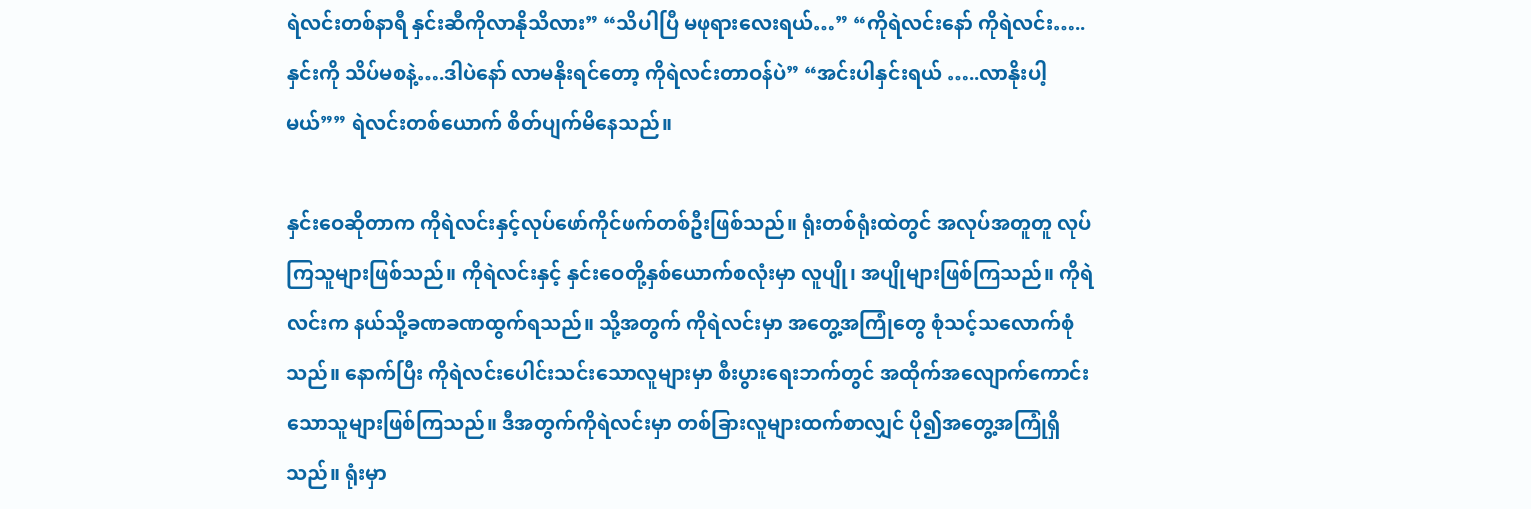ရဲလင်းတစ်နာရီ နှင်းဆီကိုလာနိုသိလား” “သိပါပြီ မဖုရားလေးရယ်…” “ကိုရဲလင်းနော် ကိုရဲလင်း…..နှင်းကို သိပ်မစနဲ့….ဒါပဲနော် လာမနိုးရင်တော့ ကိုရဲလင်းတာဝန်ပဲ” “အင်းပါနှင်းရယ် …..လာနိုးပါ့မယ်”” ရဲလင်းတစ်ယောက် စိတ်ပျက်မိနေသည်။

နှင်းဝေဆိုတာက ကိုရဲလင်းနှင့်လုပ်ဖော်ကိုင်ဖက်တစ်ဦးဖြစ်သည်။ ရုံးတစ်ရုံးထဲတွင် အလုပ်အတူတူ လုပ်ကြသူများဖြစ်သည်။ ကိုရဲလင်းနှင့် နှင်းဝေတို့နှစ်ယောက်စလုံးမှာ လူပျို၊ အပျိုများဖြစ်ကြသည်။ ကိုရဲလင်းက နယ်သို့ခဏခဏထွက်ရသည်။ သို့အတွက် ကိုရဲလင်းမှာ အတွေ့အကြုံတွေ စုံသင့်သလောက်စုံသည်။ နောက်ပြီး ကိုရဲလင်းပေါင်းသင်းသောလူများမှာ စီးပွားရေးဘက်တွင် အထိုက်အလျောက်ကောင်းသောသူများဖြစ်ကြသည်။ ဒီအတွက်ကိုရဲလင်းမှာ တစ်ခြားလူများထက်စာလျှင် ပို၍အတွေ့အကြုံရှိသည်။ ရုံးမှာ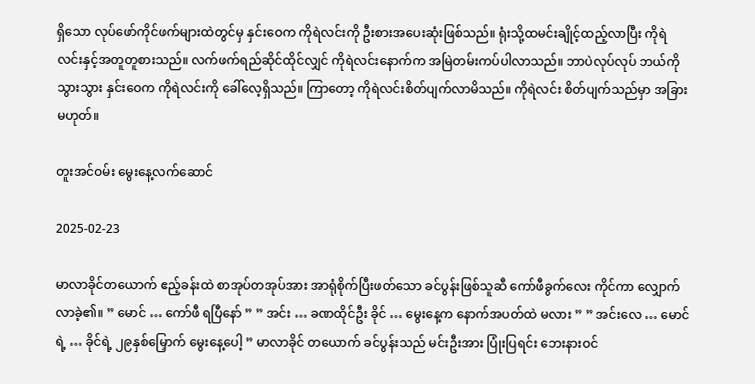ရှိသော လုပ်ဖော်ကိုင်ဖက်များထဲတွင်မှ နှင်းဝေက ကိုရဲလင်းကို ဦးစားအပေးဆုံးဖြစ်သည်။ ရုံးသို့ထမင်းချိုင့်ထည့်လာပြီး ကိုရဲလင်းနှင့်အတူတူစားသည်။ လက်ဖက်ရည်ဆိုင်ထိုင်လျှင် ကိုရဲလင်းနောက်က အမြဲတမ်းကပ်ပါလာသည်။ ဘာပဲလုပ်လုပ် ဘယ်ကိုသွားသွား နှင်း‌ဝေက ကိုရဲလင်းကို ခေါ်လေ့ရှိသည်။ ကြာတော့ ကိုရဲလင်းစိတ်ပျက်လာမိသည်။ ကိုရဲလင်း စိတ်ပျက်သည်မှာ အခြားမဟုတ်။

တူးအင်ဝမ်း မွေးနေ့လက်ဆောင်

2025-02-23

မာလာခိုင်တယောက် ဧည့်ခန်းထဲ စာအုပ်တအုပ်အား အာရုံစိုက်ပြီးဖတ်သော ခင်ပွန်းဖြစ်သူဆီ ကော်ဖီခွက်လေး ကိုင်ကာ လျှောက်လာခဲ့၏။ ” မောင် … ကော်ဖီ ရပြီနော် ” ” အင်း … ခဏထိုင်ဦး ခိုင် … မွေးနေ့က နောက်အပတ်ထဲ မလား ” ” အင်းလေ … မောင်ရဲ့ … ခိုင်ရဲ့ ၂၉နှစ်မြှောက် မွေးနေ့ပေါ့ ” မာလာခိုင် တယောက် ခင်ပွန်းသည် မင်းဦးအား ပြုံးပြရင်း ဘေးနားဝင်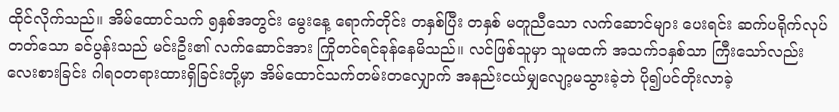ထိုင်လိုက်သည်။ အိမ်ထောင်သက် ၅နှစ်အတွင်း မွေးနေ့ ရောက်တိုင်း တနှစ်ပြီး တနှစ် မတူညီသော လက်ဆောင်များ ပေးရင်း ဆက်ပရိုက်လုပ်တတ်သော ခင်ပွန်းသည် မင်းဦး၏ လက်ဆောင်အား ကြိုတင်ရင်ခုန်နေမိသည်။ လင်ဖြစ်သူမှာ သူမထက် အသက်၁နှစ်သာ ကြီးသော်လည်း လေးစားခြင်း ဂါရဝတရားထားရှိခြင်းတို့မှာ အိမ်ထောင်သက်တမ်းတလျှောက် အနည်းငယ်မျှလျော့မသွားခဲ့ဘဲ ပို၍ပင်တိုးလာခဲ့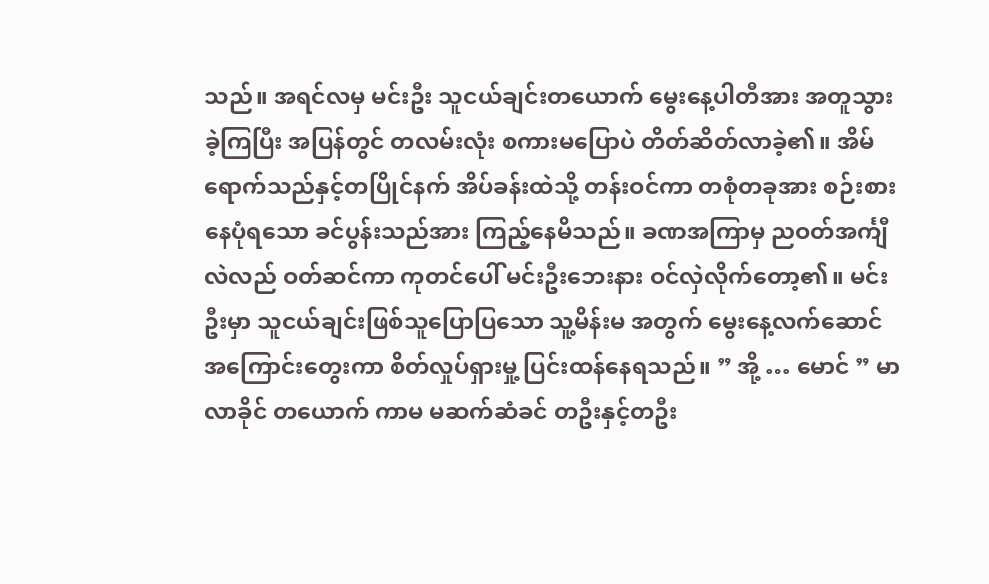သည်။ အရင်လမှ မင်းဦး သူငယ်ချင်းတယောက် မွေးနေ့ပါတီအား အတူသွားခဲ့ကြပြီး အပြန်တွင် တလမ်းလုံး စကားမပြောပဲ တိတ်ဆိတ်လာခဲ့၏။ အိမ်ရောက်သည်နှင့်တပြိုင်နက် အိပ်ခန်းထဲသို့ တန်းဝင်ကာ တစုံတခုအား စဉ်းစားနေပုံရသော ခင်ပွန်းသည်အား ကြည့်နေမိသည်။ ခဏအကြာမှ ညဝတ်အင်္ကျီလဲလည် ဝတ်ဆင်ကာ ကုတင်ပေါ် မင်းဦးဘေးနား ဝင်လှဲလိုက်တော့၏။ မင်းဦးမှာ သူငယ်ချင်းဖြစ်သူပြောပြသော သူ့မိန်းမ အတွက် မွေးနေ့လက်ဆောင် အကြောင်းတွေးကာ စိတ်လှုပ်ရှားမှု့ ပြင်းထန်နေရသည်။ ” အို့ … မောင် ” မာလာခိုင် တယောက် ကာမ မဆက်ဆံခင် တဦးနှင့်တဦး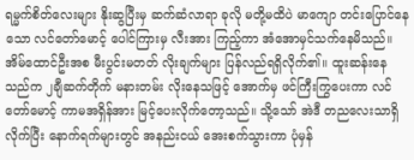ရမ္မက်စိတ်လေးများ နိုးဆွပြီးမှ ဆက်ဆံလာရာ ခုလို မတို့မထိပဲ မာကျော တင်းပြောင်နေသော လင်တော်မောင့် ပေါင်ကြားမှ လီးအား ကြည့်ကာ အံအောမှင်သက်နေမိသည်။ အိမ်ထောင်ဦးအစ မီးပွင်းမတတ် လိုးချက်များ ပြန်လည်ရရှိလိုက်၏။ ထူးဆန်းနေသည်က ၂ချီဆက်တိုက် မနားတမ်း လိုးနေသဖြင့် အောက်မှ ဖင်ကြီးကြွပေးကာ လင်တော်မောင့် ကာမအရှိန်အား မြင့်ပေးလိုက်တော့သည်။ သို့သော် အဲဒီ တညလေးသာရှိလိုက်ပြီး နောက်ရက်များတွင် အနည်းငယ် အေးစက်သွားကာ ပုံမှန်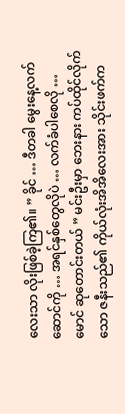လေးသာ လိုးဖြစ်ခဲ့ကြ၏။ ” ခိုင် … ဒီတခါ မွေးနေ့လက်ဆောင်ကို … အရင်နှစ်တွေလိုပဲ … လက်ခံပါစေလို … မောင် ဆုတောင်းတယ် ” မင်းဦးမှာ ဘေးနား ကပ်ထိုင်လိုက်သော ဇနီးသည်၏ ကိုယ်လုံးအိအိလေးအား သိုင်းဖက်က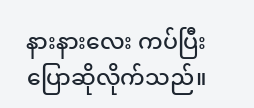နားနားလေး ကပ်ပြီးပြောဆိုလိုက်သည်။